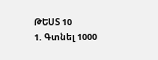ԹԵՍՏ 10
1. Գտնել 1000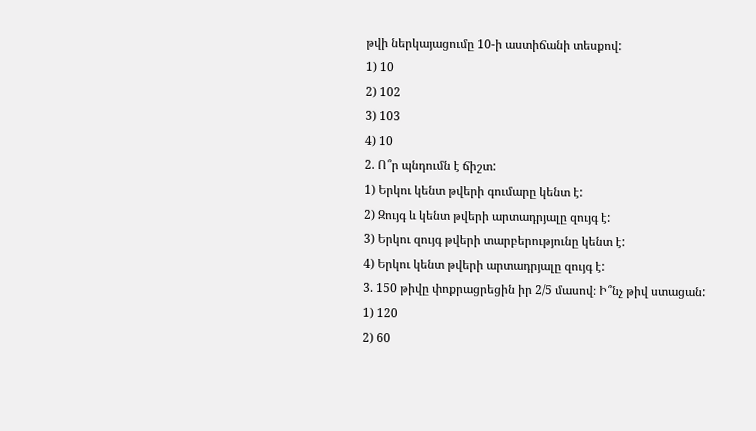թվի ներկայացումը 10-ի աստիճանի տեսքով:
1) 10
2) 102
3) 103
4) 10
2. Ո՞ր պնդումն է ճիշտ:
1) Երկու կենտ թվերի գումարը կենտ է:
2) Զույգ և կենտ թվերի արտադրյալը զույգ է:
3) Երկու զույգ թվերի տարբերությունը կենտ է:
4) Երկու կենտ թվերի արտադրյալը զույգ է:
3. 150 թիվը փոքրացրեցին իր 2/5 մասով։ Ի՞նչ թիվ ստացան:
1) 120
2) 60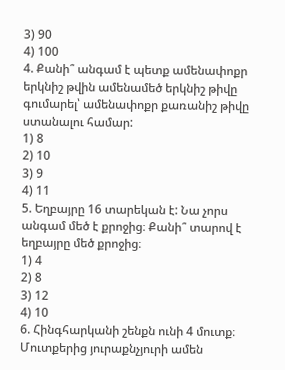3) 90
4) 100
4. Քանի՞ անգամ է պետք ամենափոքր երկնիշ թվին ամենամեծ երկնիշ թիվը գումարել՝ ամենափոքր քառանիշ թիվը ստանալու համար:
1) 8
2) 10
3) 9
4) 11
5. Եղբայրը 16 տարեկան է: Նա չորս անգամ մեծ է քրոջից։ Քանի՞ տարով է եղբայրը մեծ քրոջից։
1) 4
2) 8
3) 12
4) 10
6. Հինգհարկանի շենքն ունի 4 մուտք։ Մուտքերից յուրաքնչյուրի ամեն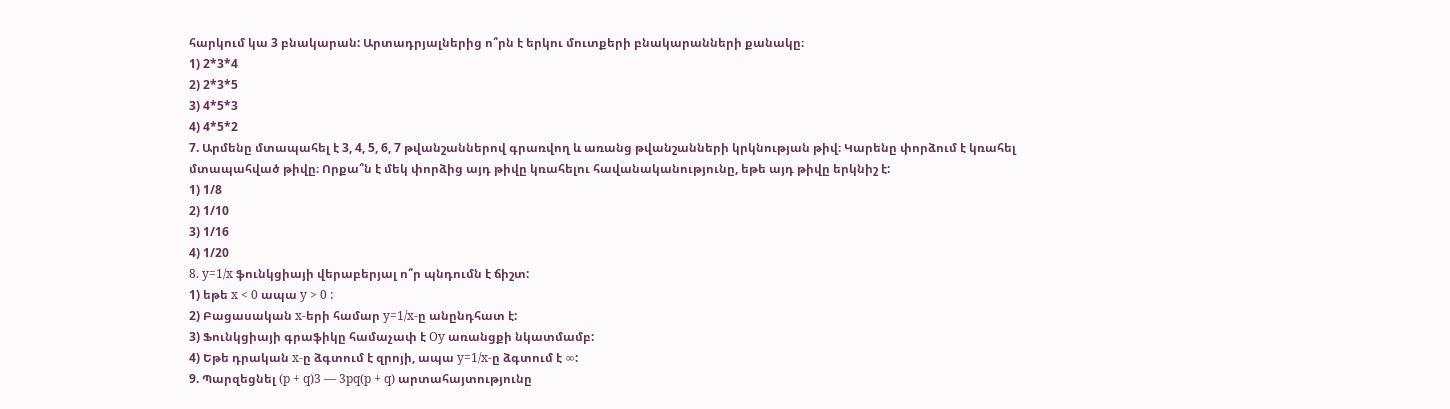հարկում կա 3 բնակարան: Արտադրյալներից ո՞րն է երկու մուտքերի բնակարանների քանակը։
1) 2*3*4
2) 2*3*5
3) 4*5*3
4) 4*5*2
7. Արմենը մտապահել է 3, 4, 5, 6, 7 թվանշաններով գրառվող և առանց թվանշանների կրկնության թիվ։ Կարենը փորձում է կռահել մտապահված թիվը։ Որքա՞ն է մեկ փորձից այդ թիվը կռահելու հավանականությունը, եթե այդ թիվը երկնիշ է:
1) 1/8
2) 1/10
3) 1/16
4) 1/20
8. y=1/x ֆունկցիայի վերաբերյալ ո՞ր պնդումն է ճիշտ:
1) եթե x < 0 ապա y > 0 :
2) Բացասական x-երի համար y=1/x-ը անընդհատ է:
3) Ֆունկցիայի գրաֆիկը համաչափ է Oy առանցքի նկատմամբ:
4) Եթե դրական x-ը ձգտում է զրոյի, ապա y=1/x-ը ձգտում է ∞:
9. Պարզեցնել (p + q)3 — 3pq(p + q) արտահայտությունը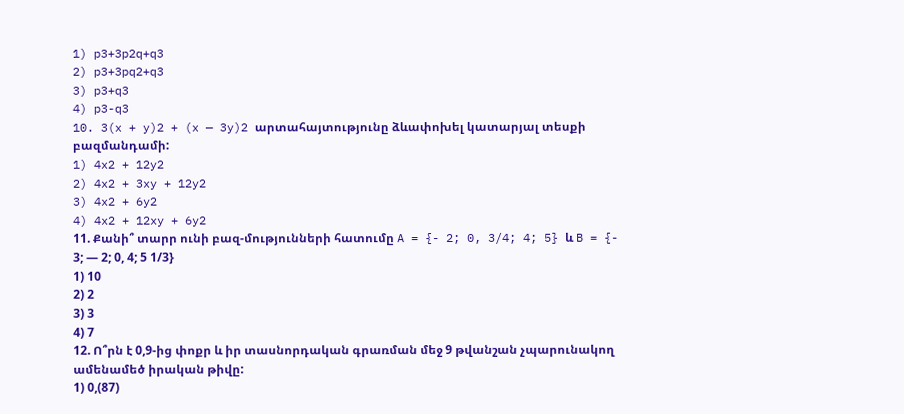1) p3+3p2q+q3
2) p3+3pq2+q3
3) p3+q3
4) p3-q3
10. 3(x + y)2 + (x — 3y)2 արտահայտությունը ձևափոխել կատարյալ տեսքի բազմանդամի:
1) 4x2 + 12y2
2) 4x2 + 3xy + 12y2
3) 4x2 + 6y2
4) 4x2 + 12xy + 6y2
11. Քանի՞ տարր ունի բազ-մությունների հատումը A = {- 2; 0, 3/4; 4; 5} և B = {- 3; — 2; 0, 4; 5 1/3}
1) 10
2) 2
3) 3
4) 7
12. Ո՞րն է 0,9-ից փոքր և իր տասնորդական գրառման մեջ 9 թվանշան չպարունակող ամենամեծ իրական թիվը:
1) 0,(87)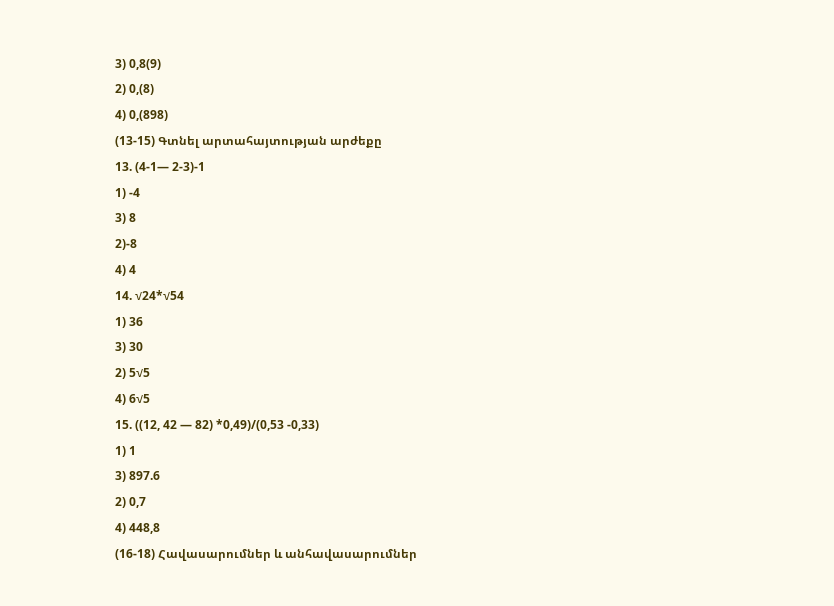3) 0,8(9)
2) 0,(8)
4) 0,(898)
(13-15) Գտնել արտահայտության արժեքը
13. (4-1— 2-3)-1
1) -4
3) 8
2)-8
4) 4
14. √24*√54
1) 36
3) 30
2) 5√5
4) 6√5
15. ((12, 42 — 82) *0,49)/(0,53 -0,33)
1) 1
3) 897.6
2) 0,7
4) 448,8
(16-18) Հավասարումներ և անհավասարումներ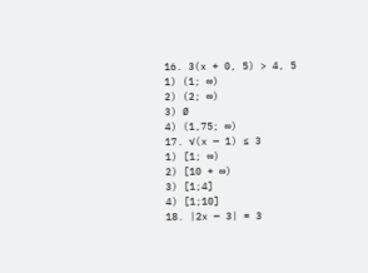16. 3(x + 0, 5) > 4, 5
1) (1; ∞)
2) (2; ∞)
3) Ø
4) (1,75; ∞)
17. √(x — 1) ≤ 3
1) [1; ∞)
2) [10 + ∞)
3) [1;4]
4) [1;10]
18. |2x — 3| = 3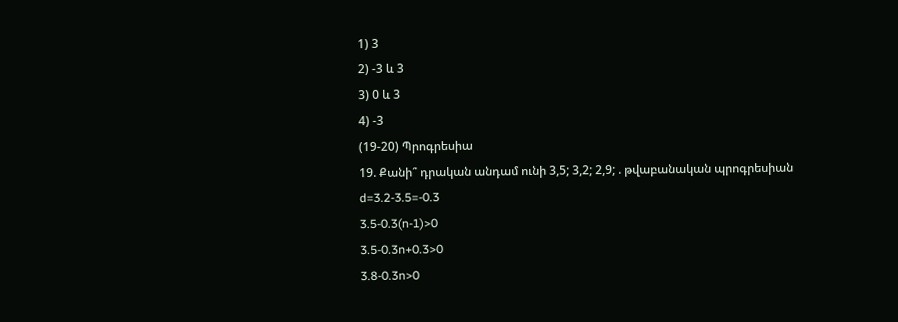1) 3
2) -3 և 3
3) 0 և 3
4) -3
(19-20) Պրոգրեսիա
19. Քանի՞ դրական անդամ ունի 3,5; 3,2; 2,9; . թվաբանական պրոգրեսիան
d=3.2-3.5=-0.3
3.5-0.3(n-1)>0
3.5-0.3n+0.3>0
3.8-0.3n>0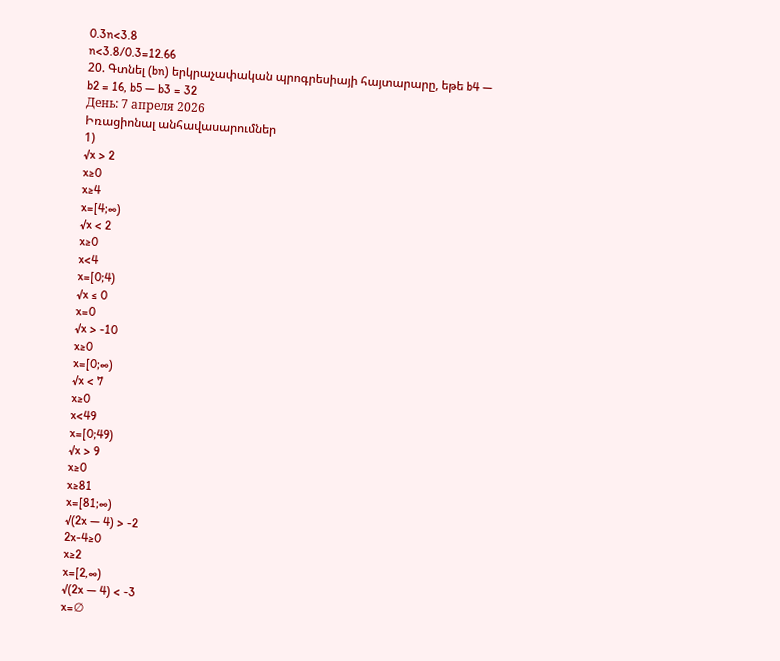0.3n<3.8
n<3.8/0.3=12.66
20. Գտնել (bn) երկրաչափական պրոգրեսիայի հայտարարը, եթե b4 — b2 = 16, b5 — b3 = 32
День: 7 апреля 2026
Իռացիոնալ անհավասարումներ
1)
√x > 2
x≥0
x≥4
x=[4;∞)
√x < 2
x≥0
x<4
x=[0;4)
√x ≤ 0
x=0
√x > -10
x≥0
x=[0;∞)
√x < 7
x≥0
x<49
x=[0;49)
√x > 9
x≥0
x≥81
x=[81;∞)
√(2x — 4) > -2
2x-4≥0
x≥2
x=[2,∞)
√(2x — 4) < -3
x=∅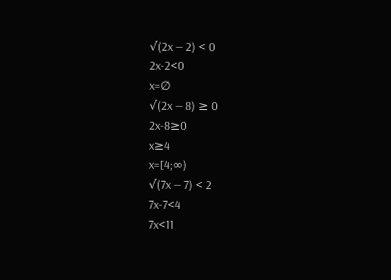√(2x — 2) < 0
2x-2<0
x=∅
√(2x — 8) ≥ 0
2x-8≥0
x≥4
x=[4;∞)
√(7x — 7) < 2
7x-7<4
7x<11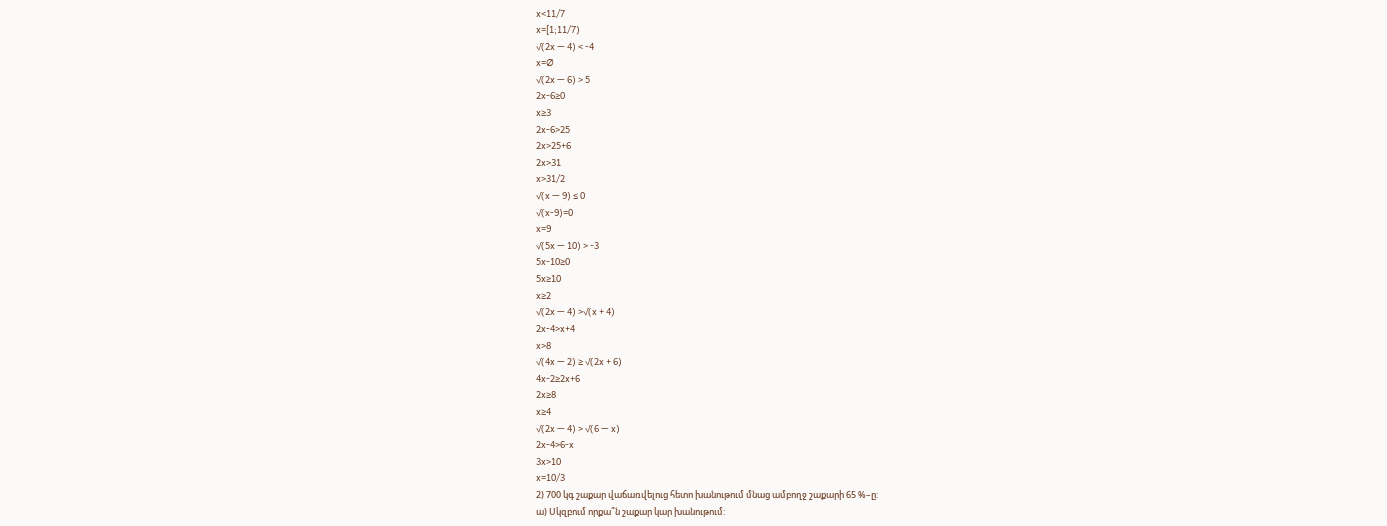x<11/7
x=[1;11/7)
√(2x — 4) < -4
x=∅
√(2x — 6) > 5
2x-6≥0
x≥3
2x-6>25
2x>25+6
2x>31
x>31/2
√(x — 9) ≤ 0
√(x-9)=0
x=9
√(5x — 10) > -3
5x-10≥0
5x≥10
x≥2
√(2x — 4) >√(x + 4)
2x-4>x+4
x>8
√(4x — 2) ≥ √(2x + 6)
4x-2≥2x+6
2x≥8
x≥4
√(2x — 4) > √(6 — x)
2x-4>6-x
3x>10
x=10/3
2) 700 կգ շաքար վաճառվելուց հետո խանութում մնաց ամբողջ շաքարի 65 %–ը:
ա) Սկզբում որքա՞ն շաքար կար խանութում: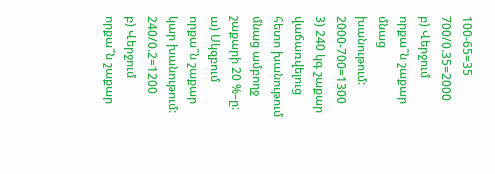100-65=35
700/0.35=2000
բ) Վերջում որքա՞ն շաքար մնաց խանութում:
2000-700=1300
3) 240 կգ շաքար վաճառվելուց հետո խանութում մնաց ամբողջ շաքարի 20 %–ը:
ա) Սկզբում որքա՞ն շաքար կար խանութում:
240/0.2=1200
բ) Վերջում որքա՞ն շաքար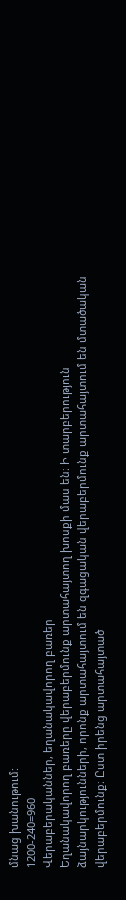մնաց խանութում:
1200-240=960
Վերաբերականներ, եղանակավորող բառեր
Եղանակավորող բառերը վերաբերմունք արտահայտող խոսքի մաս են։ Ի տարբերություն ձայնարկությունների, որոնք արտահայտում են զգացական վերաբերմունք արտահայտում են մտածական վերաբերմունք։ Ըստ իրենց արտահայտած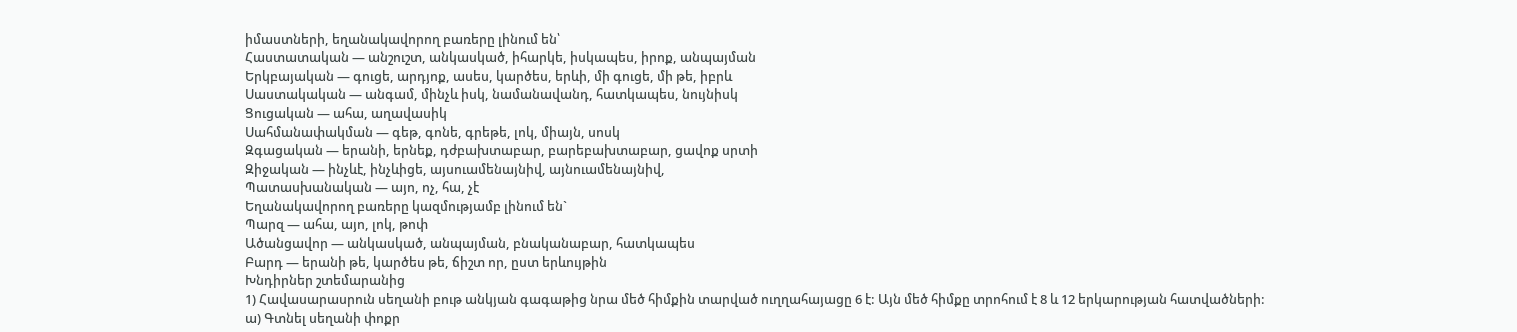իմաստների, եղանակավորող բառերը լինում են՝
Հաստատական — անշուշտ, անկասկած, իհարկե, իսկապես, իրոք, անպայման
Երկբայական — գուցե, արդյոք, ասես, կարծես, երևի, մի գուցե, մի թե, իբրև
Սաստակական — անգամ, մինչև իսկ, նամանավանդ, հատկապես, նույնիսկ
Ցուցական — ահա, աղավասիկ
Սահմանափակման — գեթ, գոնե, գրեթե, լոկ, միայն, սոսկ
Զգացական — երանի, երնեք, դժբախտաբար, բարեբախտաբար, ցավոք սրտի
Զիջական — ինչևէ, ինչևիցե, այսուամենայնիվ, այնուամենայնիվ,
Պատասխանական — այո, ոչ, հա, չէ
Եղանակավորող բառերը կազմությամբ լինում են`
Պարզ — ահա, այո, լոկ, թոփ
Ածանցավոր — անկասկած, անպայման, բնականաբար, հատկապես
Բարդ — երանի թե, կարծես թե, ճիշտ որ, ըստ երևույթին
Խնդիրներ շտեմարանից
1) Հավասարասրուն սեղանի բութ անկյան գագաթից նրա մեծ հիմքին տարված ուղղահայացը 6 է: Այն մեծ հիմքը տրոհում է 8 և 12 երկարության հատվածների:
ա) Գտնել սեղանի փոքր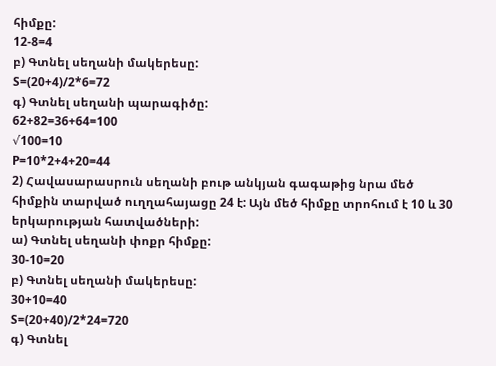հիմքը:
12-8=4
բ) Գտնել սեղանի մակերեսը:
S=(20+4)/2*6=72
գ) Գտնել սեղանի պարագիծը:
62+82=36+64=100
√100=10
P=10*2+4+20=44
2) Հավասարասրուն սեղանի բութ անկյան գագաթից նրա մեծ հիմքին տարված ուղղահայացը 24 է: Այն մեծ հիմքը տրոհում է 10 և 30 երկարության հատվածների:
ա) Գտնել սեղանի փոքր հիմքը:
30-10=20
բ) Գտնել սեղանի մակերեսը:
30+10=40
S=(20+40)/2*24=720
գ) Գտնել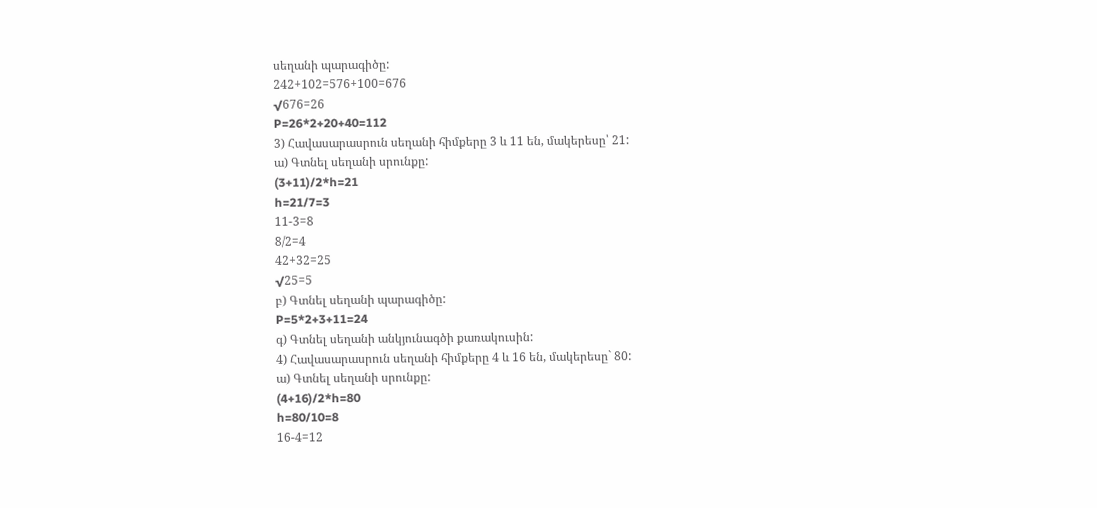սեղանի պարագիծը:
242+102=576+100=676
√676=26
P=26*2+20+40=112
3) Հավասարասրուն սեղանի հիմքերը 3 և 11 են, մակերեսը՝ 21:
ա) Գտնել սեղանի սրունքը:
(3+11)/2*h=21
h=21/7=3
11-3=8
8/2=4
42+32=25
√25=5
բ) Գտնել սեղանի պարագիծը:
P=5*2+3+11=24
գ) Գտնել սեղանի անկյունագծի քառակուսին:
4) Հավասարասրուն սեղանի հիմքերը 4 և 16 են, մակերեսը` 80:
ա) Գտնել սեղանի սրունքը:
(4+16)/2*h=80
h=80/10=8
16-4=12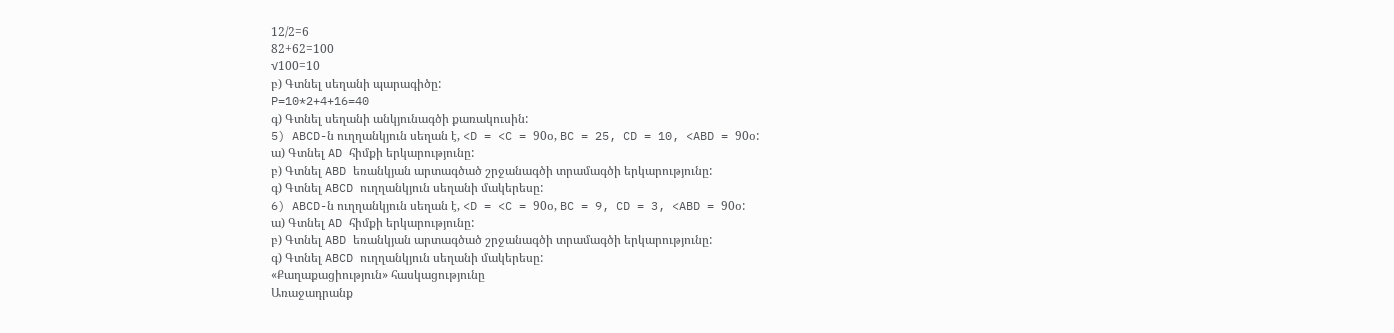12/2=6
82+62=100
√100=10
բ) Գտնել սեղանի պարագիծը:
P=10*2+4+16=40
գ) Գտնել սեղանի անկյունագծի քառակուսին:
5) ABCD-ն ուղղանկյուն սեղան է, <D = <C = 90օ, BC = 25, CD = 10, <ABD = 90օ:
ա) Գտնել AD հիմքի երկարությունը:
բ) Գտնել ABD եռանկյան արտագծած շրջանագծի տրամագծի երկարությունը:
գ) Գտնել ABCD ուղղանկյուն սեղանի մակերեսը:
6) ABCD-ն ուղղանկյուն սեղան է, <D = <C = 90օ, BC = 9, CD = 3, <ABD = 90օ:
ա) Գտնել AD հիմքի երկարությունը:
բ) Գտնել ABD եռանկյան արտագծած շրջանագծի տրամագծի երկարությունը:
գ) Գտնել ABCD ուղղանկյուն սեղանի մակերեսը:
«Քաղաքացիություն» հասկացությունը
Առաջադրանք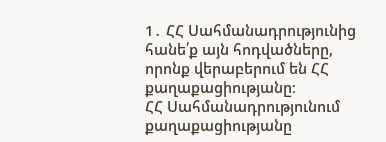1․ ՀՀ Սահմանադրությունից հանե՛ք այն հոդվածները, որոնք վերաբերում են ՀՀ քաղաքացիությանը։
ՀՀ Սահմանադրությունում քաղաքացիությանը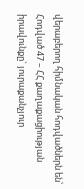վերաբերող հիմնական հոդվածներն են՝
Հոդված 47 – ՀՀ քաղաքացիության իրավունքը` յուրաքանչյուր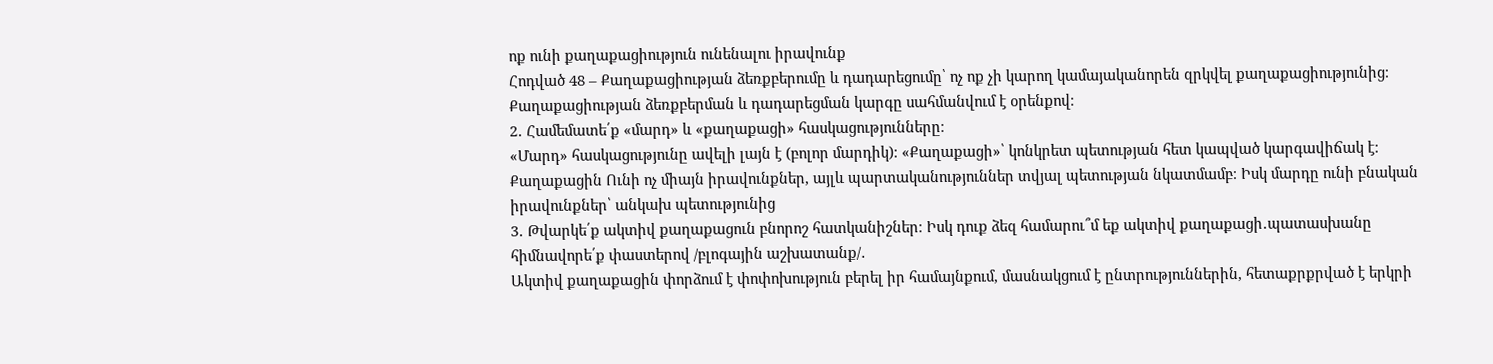ոք ունի քաղաքացիություն ունենալու իրավունք
Հոդված 48 – Քաղաքացիության ձեռքբերումը և դադարեցումը՝ ոչ ոք չի կարող կամայականորեն զրկվել քաղաքացիությունից։ Քաղաքացիության ձեռքբերման և դադարեցման կարգը սահմանվում է օրենքով։
2․ Համեմատե՛ք «մարդ» և «քաղաքացի» հասկացությունները։
«Մարդ» հասկացությունը ավելի լայն է (բոլոր մարդիկ)։ «Քաղաքացի»՝ կոնկրետ պետության հետ կապված կարգավիճակ է։ Քաղաքացին Ունի ոչ միայն իրավունքներ, այլև պարտականություններ տվյալ պետության նկատմամբ։ Իսկ մարդը ունի բնական իրավունքներ՝ անկախ պետությունից
3․ Թվարկե՛ք ակտիվ քաղաքացուն բնորոշ հատկանիշներ։ Իսկ դուք ձեզ համարու՞մ եք ակտիվ քաղաքացի․պատասխանը հիմնավորե՛ք փաստերով /բլոգային աշխատանք/․
Ակտիվ քաղաքացին փորձում է փոփոխություն բերել իր համայնքում, մասնակցում է ընտրություններին, հետաքրքրված է երկրի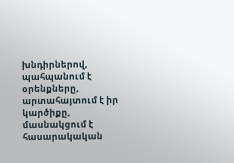խնդիրներով, պահպանում է օրենքները, արտահայտում է իր կարծիքը, մասնակցում է հասարակական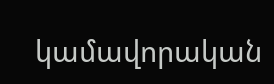կամավորական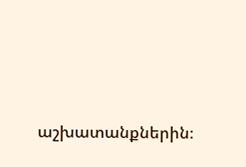աշխատանքներին։